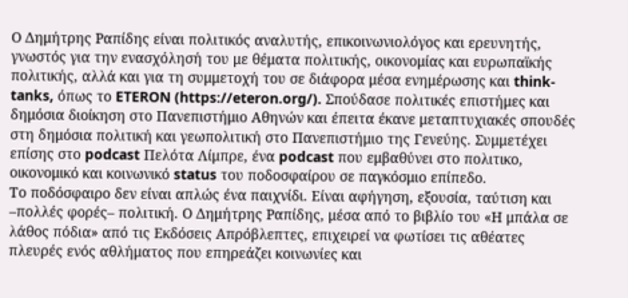Ο Δημήτρης Ραπίδης είναι πολιτικός αναλυτής, επικοινωνιολόγος και ερευνητής, γνωστός για την ενασχόλησή του με θέματα πολιτικής, οικονομίας και ευρωπαϊκής πολιτικής, αλλά και για τη συμμετοχή του σε διάφορα μέσα ενημέρωσης και think-tanks, όπως το ETERON (https://eteron.org/). Σπούδασε πολιτικές επιστήμες και δημόσια διοίκηση στο Πανεπιστήμιο Αθηνών και έπειτα έκανε μεταπτυχιακές σπουδές στη δημόσια πολιτική και γεωπολιτική στο Πανεπιστήμιο της Γενεύης. Συμμετέχει επίσης στο podcast Πελότα Λίμπρε, ένα podcast που εμβαθύνει στο πολιτικο, οικονομικό και κοινωνικό status του ποδοσφαίρου σε παγκόσμιο επίπεδο.
Το ποδόσφαιρο δεν είναι απλώς ένα παιχνίδι. Είναι αφήγηση, εξουσία, ταύτιση και –πολλές φορές– πολιτική. Ο Δημήτρης Ραπίδης, μέσα από το βιβλίο του «Η μπάλα σε λάθος πόδια» από τις Εκδόσεις Απρόβλεπτες, επιχειρεί να φωτίσει τις αθέατες πλευρές ενός αθλήματος που επηρεάζει κοινωνίες και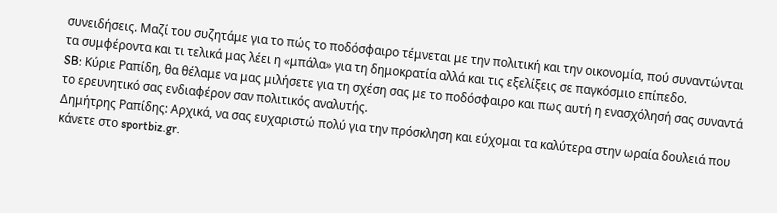συνειδήσεις. Μαζί του συζητάμε για το πώς το ποδόσφαιρο τέμνεται με την πολιτική και την οικονομία, πού συναντώνται τα συμφέροντα και τι τελικά μας λέει η «μπάλα» για τη δημοκρατία αλλά και τις εξελίξεις σε παγκόσμιο επίπεδο.
SB: Κύριε Ραπίδη, θα θέλαμε να μας μιλήσετε για τη σχέση σας με το ποδόσφαιρο και πως αυτή η ενασχόλησή σας συναντά το ερευνητικό σας ενδιαφέρον σαν πολιτικός αναλυτής.
Δημήτρης Ραπίδης: Αρχικά, να σας ευχαριστώ πολύ για την πρόσκληση και εύχομαι τα καλύτερα στην ωραία δουλειά που κάνετε στο sportbiz.gr.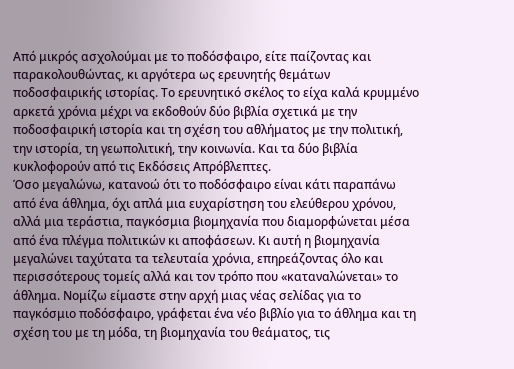Από μικρός ασχολούμαι με το ποδόσφαιρο, είτε παίζοντας και παρακολουθώντας, κι αργότερα ως ερευνητής θεμάτων ποδοσφαιρικής ιστορίας. Το ερευνητικό σκέλος το είχα καλά κρυμμένο αρκετά χρόνια μέχρι να εκδοθούν δύο βιβλία σχετικά με την ποδοσφαιρική ιστορία και τη σχέση του αθλήματος με την πολιτική, την ιστορία, τη γεωπολιτική, την κοινωνία. Και τα δύο βιβλία κυκλοφορούν από τις Εκδόσεις Απρόβλεπτες.
Όσο μεγαλώνω, κατανοώ ότι το ποδόσφαιρο είναι κάτι παραπάνω από ένα άθλημα, όχι απλά μια ευχαρίστηση του ελεύθερου χρόνου, αλλά μια τεράστια, παγκόσμια βιομηχανία που διαμορφώνεται μέσα από ένα πλέγμα πολιτικών κι αποφάσεων. Κι αυτή η βιομηχανία μεγαλώνει ταχύτατα τα τελευταία χρόνια, επηρεάζοντας όλο και περισσότερους τομείς αλλά και τον τρόπο που «καταναλώνεται» το άθλημα. Νομίζω είμαστε στην αρχή μιας νέας σελίδας για το παγκόσμιο ποδόσφαιρο, γράφεται ένα νέο βιβλίο για το άθλημα και τη σχέση του με τη μόδα, τη βιομηχανία του θεάματος, τις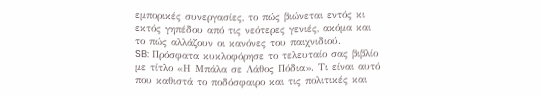εμπορικές συνεργασίες, το πώς βιώνεται εντός κι εκτός γηπέδου από τις νεότερες γενιές, ακόμα και το πώς αλλάζουν οι κανόνες του παιχνιδιού.
SB: Πρόσφατα κυκλοφόρησε το τελευταίο σας βιβλίο με τίτλο «Η Μπάλα σε Λάθος Πόδια». Τι είναι αυτό που καθιστά το ποδόσφαιρο και τις πολιτικές και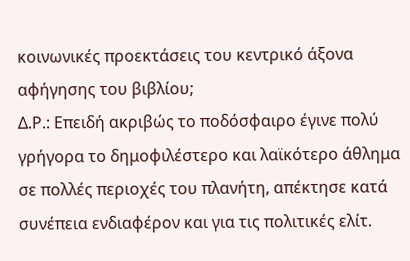κοινωνικές προεκτάσεις του κεντρικό άξονα αφήγησης του βιβλίου;
Δ.Ρ.: Επειδή ακριβώς το ποδόσφαιρο έγινε πολύ γρήγορα το δημοφιλέστερο και λαϊκότερο άθλημα σε πολλές περιοχές του πλανήτη, απέκτησε κατά συνέπεια ενδιαφέρον και για τις πολιτικές ελίτ.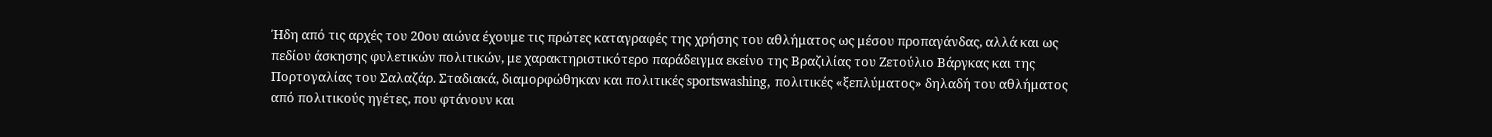Ήδη από τις αρχές του 20ου αιώνα έχουμε τις πρώτες καταγραφές της χρήσης του αθλήματος ως μέσου προπαγάνδας, αλλά και ως πεδίου άσκησης φυλετικών πολιτικών, με χαρακτηριστικότερο παράδειγμα εκείνο της Βραζιλίας του Ζετούλιο Βάργκας και της Πορτογαλίας του Σαλαζάρ. Σταδιακά, διαμορφώθηκαν και πολιτικές sportswashing, πολιτικές «ξεπλύματος» δηλαδή του αθλήματος από πολιτικούς ηγέτες, που φτάνουν και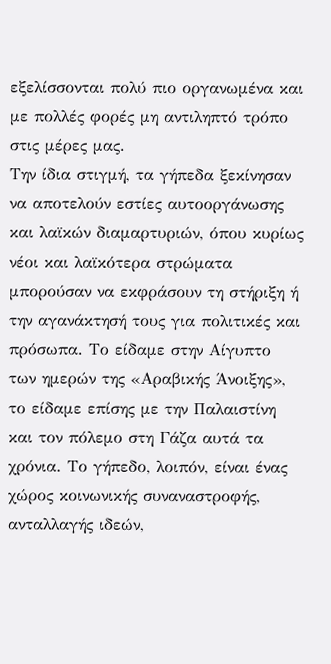εξελίσσονται πολύ πιο οργανωμένα και με πολλές φορές μη αντιληπτό τρόπο στις μέρες μας.
Την ίδια στιγμή, τα γήπεδα ξεκίνησαν να αποτελούν εστίες αυτοοργάνωσης και λαϊκών διαμαρτυριών, όπου κυρίως νέοι και λαϊκότερα στρώματα μπορούσαν να εκφράσουν τη στήριξη ή την αγανάκτησή τους για πολιτικές και πρόσωπα. Το είδαμε στην Αίγυπτο των ημερών της «Αραβικής Άνοιξης», το είδαμε επίσης με την Παλαιστίνη και τον πόλεμο στη Γάζα αυτά τα χρόνια. Το γήπεδο, λοιπόν, είναι ένας χώρος κοινωνικής συναναστροφής, ανταλλαγής ιδεών,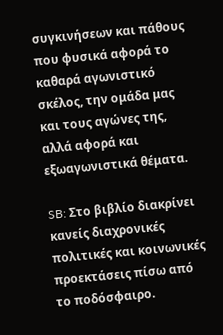συγκινήσεων και πάθους που φυσικά αφορά το καθαρά αγωνιστικό σκέλος, την ομάδα μας και τους αγώνες της, αλλά αφορά και εξωαγωνιστικά θέματα.

SB: Στο βιβλίο διακρίνει κανείς διαχρονικές πολιτικές και κοινωνικές προεκτάσεις πίσω από το ποδόσφαιρο.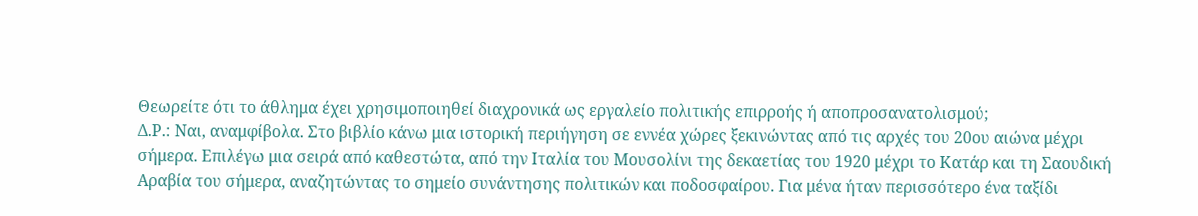Θεωρείτε ότι το άθλημα έχει χρησιμοποιηθεί διαχρονικά ως εργαλείο πολιτικής επιρροής ή αποπροσανατολισμού;
Δ.Ρ.: Ναι, αναμφίβολα. Στο βιβλίο κάνω μια ιστορική περιήγηση σε εννέα χώρες ξεκινώντας από τις αρχές του 20ου αιώνα μέχρι σήμερα. Επιλέγω μια σειρά από καθεστώτα, από την Ιταλία του Μουσολίνι της δεκαετίας του 1920 μέχρι το Κατάρ και τη Σαουδική Αραβία του σήμερα, αναζητώντας το σημείο συνάντησης πολιτικών και ποδοσφαίρου. Για μένα ήταν περισσότερο ένα ταξίδι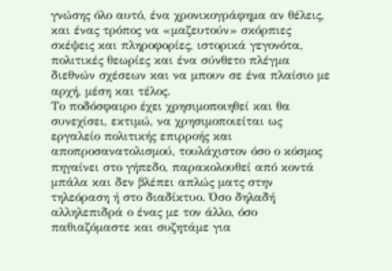γνώσης όλο αυτό, ένα χρονικογράφημα αν θέλεις, και ένας τρόπος να «μαζευτούν» σκόρπιες σκέψεις και πληροφορίες, ιστορικά γεγονότα, πολιτικές θεωρίες και ένα σύνθετο πλέγμα διεθνών σχέσεων και να μπουν σε ένα πλαίσιο με αρχή, μέση και τέλος.
Το ποδόσφαιρο έχει χρησιμοποιηθεί και θα συνεχίσει, εκτιμώ, να χρησιμοποιείται ως εργαλείο πολιτικής επιρροής και αποπροσανατολισμού, τουλάχιστον όσο ο κόσμος πηγαίνει στο γήπεδο, παρακολουθεί από κοντά μπάλα και δεν βλέπει απλώς ματς στην τηλεόραση ή στο διαδίκτυο. Όσο δηλαδή αλληλεπιδρά ο ένας με τον άλλο, όσο παθιαζόμαστε και συζητάμε για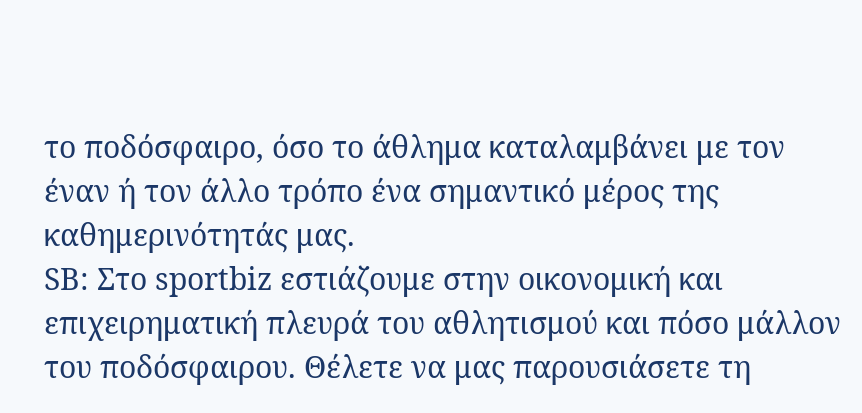το ποδόσφαιρο, όσο το άθλημα καταλαμβάνει με τον έναν ή τον άλλο τρόπο ένα σημαντικό μέρος της καθημερινότητάς μας.
SB: Στο sportbiz εστιάζουμε στην οικονομική και επιχειρηματική πλευρά του αθλητισμού και πόσο μάλλον του ποδόσφαιρου. Θέλετε να μας παρουσιάσετε τη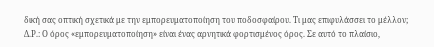δική σας οπτική σχετικά με την εμπορευματοποίηση του ποδοσφαίρου. Τι μας επιφυλάσσει το μέλλον;
Δ.Ρ.: Ο όρος «εμπορευματοποίηση» είναι ένας αρνητικά φορτισμένος όρος. Σε αυτό το πλαίσιο,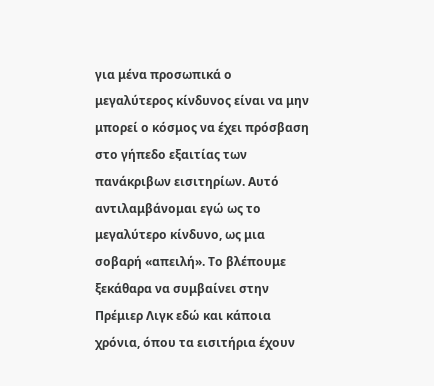για μένα προσωπικά ο μεγαλύτερος κίνδυνος είναι να μην μπορεί ο κόσμος να έχει πρόσβαση στο γήπεδο εξαιτίας των πανάκριβων εισιτηρίων. Αυτό αντιλαμβάνομαι εγώ ως το μεγαλύτερο κίνδυνο, ως μια σοβαρή «απειλή». Το βλέπουμε ξεκάθαρα να συμβαίνει στην Πρέμιερ Λιγκ εδώ και κάποια χρόνια, όπου τα εισιτήρια έχουν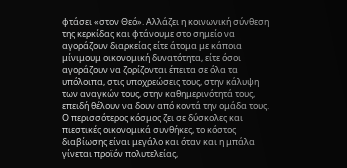φτάσει «στον Θεό». Αλλάζει η κοινωνική σύνθεση της κερκίδας και φτάνουμε στο σημείο να αγοράζουν διαρκείας είτε άτομα με κάποια μίνιμουμ οικονομική δυνατότητα, είτε όσοι αγοράζουν να ζορίζονται έπειτα σε όλα τα υπόλοιπα, στις υποχρεώσεις τους, στην κάλυψη των αναγκών τους, στην καθημερινότητά τους, επειδή θέλουν να δουν από κοντά την ομάδα τους. Ο περισσότερος κόσμος ζει σε δύσκολες και πιεστικές οικονομικά συνθήκες, το κόστος διαβίωσης είναι μεγάλο και όταν και η μπάλα γίνεται προϊόν πολυτελείας,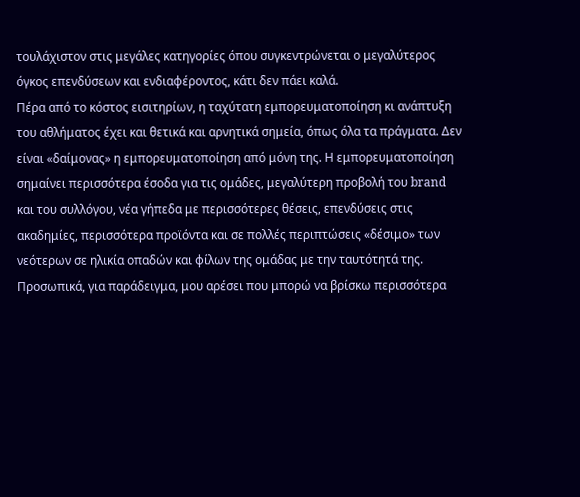τουλάχιστον στις μεγάλες κατηγορίες όπου συγκεντρώνεται ο μεγαλύτερος όγκος επενδύσεων και ενδιαφέροντος, κάτι δεν πάει καλά.
Πέρα από το κόστος εισιτηρίων, η ταχύτατη εμπορευματοποίηση κι ανάπτυξη του αθλήματος έχει και θετικά και αρνητικά σημεία, όπως όλα τα πράγματα. Δεν είναι «δαίμονας» η εμπορευματοποίηση από μόνη της. Η εμπορευματοποίηση σημαίνει περισσότερα έσοδα για τις ομάδες, μεγαλύτερη προβολή του brand και του συλλόγου, νέα γήπεδα με περισσότερες θέσεις, επενδύσεις στις ακαδημίες, περισσότερα προϊόντα και σε πολλές περιπτώσεις «δέσιμο» των νεότερων σε ηλικία οπαδών και φίλων της ομάδας με την ταυτότητά της. Προσωπικά, για παράδειγμα, μου αρέσει που μπορώ να βρίσκω περισσότερα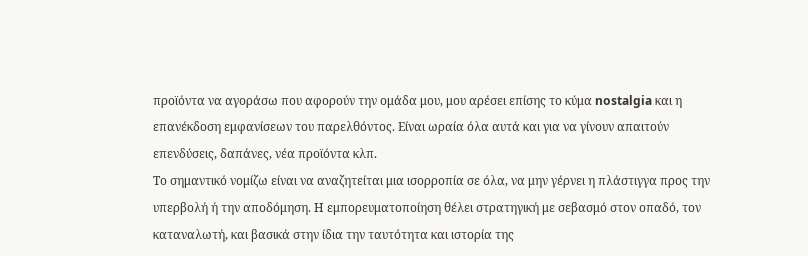προϊόντα να αγοράσω που αφορούν την ομάδα μου, μου αρέσει επίσης το κύμα nostalgia και η επανέκδοση εμφανίσεων του παρελθόντος. Είναι ωραία όλα αυτά και για να γίνουν απαιτούν επενδύσεις, δαπάνες, νέα προϊόντα κλπ.
Το σημαντικό νομίζω είναι να αναζητείται μια ισορροπία σε όλα, να μην γέρνει η πλάστιγγα προς την υπερβολή ή την αποδόμηση. Η εμπορευματοποίηση θέλει στρατηγική με σεβασμό στον οπαδό, τον καταναλωτή, και βασικά στην ίδια την ταυτότητα και ιστορία της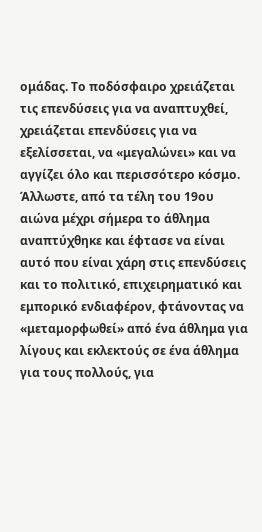ομάδας. Το ποδόσφαιρο χρειάζεται τις επενδύσεις για να αναπτυχθεί, χρειάζεται επενδύσεις για να εξελίσσεται, να «μεγαλώνει» και να αγγίζει όλο και περισσότερο κόσμο. Άλλωστε, από τα τέλη του 19ου αιώνα μέχρι σήμερα το άθλημα αναπτύχθηκε και έφτασε να είναι αυτό που είναι χάρη στις επενδύσεις και το πολιτικό, επιχειρηματικό και εμπορικό ενδιαφέρον, φτάνοντας να «μεταμορφωθεί» από ένα άθλημα για λίγους και εκλεκτούς σε ένα άθλημα για τους πολλούς, για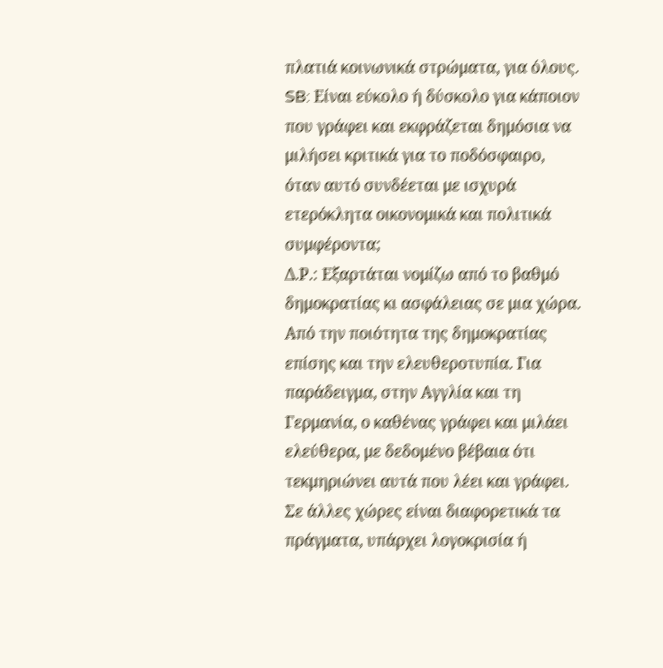πλατιά κοινωνικά στρώματα, για όλους.
SB: Είναι εύκολο ή δύσκολο για κάποιον που γράφει και εκφράζεται δημόσια να μιλήσει κριτικά για το ποδόσφαιρο, όταν αυτό συνδέεται με ισχυρά ετερόκλητα οικονομικά και πολιτικά συμφέροντα;
Δ.Ρ.: Εξαρτάται νομίζω από το βαθμό δημοκρατίας κι ασφάλειας σε μια χώρα. Από την ποιότητα της δημοκρατίας επίσης και την ελευθεροτυπία. Για παράδειγμα, στην Αγγλία και τη Γερμανία, ο καθένας γράφει και μιλάει ελεύθερα, με δεδομένο βέβαια ότι τεκμηριώνει αυτά που λέει και γράφει. Σε άλλες χώρες είναι διαφορετικά τα πράγματα, υπάρχει λογοκρισία ή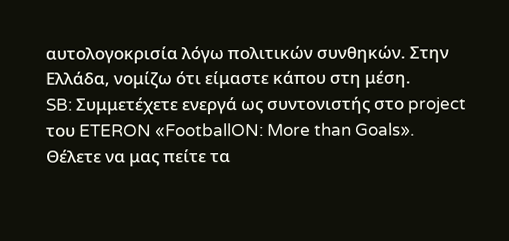αυτολογοκρισία λόγω πολιτικών συνθηκών. Στην Ελλάδα, νομίζω ότι είμαστε κάπου στη μέση.
SB: Συμμετέχετε ενεργά ως συντονιστής στο project του ETERON «FootballON: More than Goals». Θέλετε να μας πείτε τα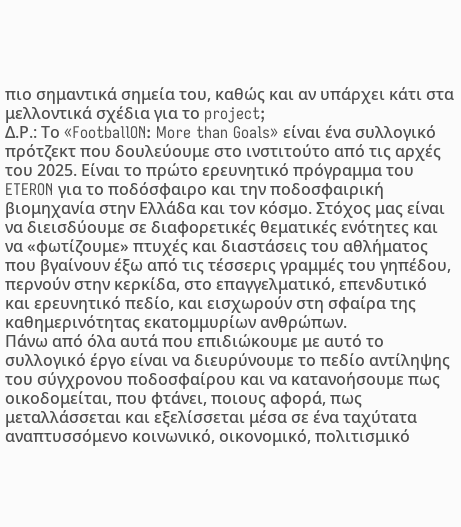πιο σημαντικά σημεία του, καθώς και αν υπάρχει κάτι στα μελλοντικά σχέδια για το project;
Δ.Ρ.: Το «FootballON: More than Goals» είναι ένα συλλογικό πρότζεκτ που δουλεύουμε στο ινστιτούτο από τις αρχές του 2025. Είναι το πρώτο ερευνητικό πρόγραμμα του ETERON για το ποδόσφαιρο και την ποδοσφαιρική βιομηχανία στην Ελλάδα και τον κόσμο. Στόχος μας είναι να διεισδύουμε σε διαφορετικές θεματικές ενότητες και να «φωτίζουμε» πτυχές και διαστάσεις του αθλήματος που βγαίνουν έξω από τις τέσσερις γραμμές του γηπέδου, περνούν στην κερκίδα, στο επαγγελματικό, επενδυτικό και ερευνητικό πεδίο, και εισχωρούν στη σφαίρα της καθημερινότητας εκατομμυρίων ανθρώπων.
Πάνω από όλα αυτά που επιδιώκουμε με αυτό το συλλογικό έργο είναι να διευρύνουμε το πεδίο αντίληψης του σύγχρονου ποδοσφαίρου και να κατανοήσουμε πως οικοδομείται, που φτάνει, ποιους αφορά, πως μεταλλάσσεται και εξελίσσεται μέσα σε ένα ταχύτατα αναπτυσσόμενο κοινωνικό, οικονομικό, πολιτισμικό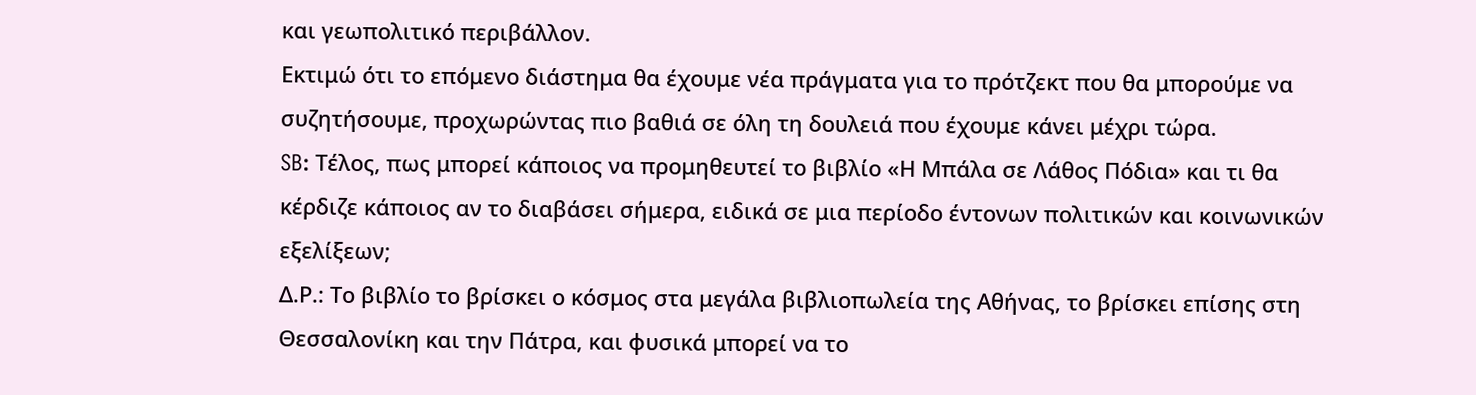και γεωπολιτικό περιβάλλον.
Εκτιμώ ότι το επόμενο διάστημα θα έχουμε νέα πράγματα για το πρότζεκτ που θα μπορούμε να συζητήσουμε, προχωρώντας πιο βαθιά σε όλη τη δουλειά που έχουμε κάνει μέχρι τώρα.
SB: Τέλος, πως μπορεί κάποιος να προμηθευτεί το βιβλίο «Η Μπάλα σε Λάθος Πόδια» και τι θα κέρδιζε κάποιος αν το διαβάσει σήμερα, ειδικά σε μια περίοδο έντονων πολιτικών και κοινωνικών εξελίξεων;
Δ.Ρ.: Το βιβλίο το βρίσκει ο κόσμος στα μεγάλα βιβλιοπωλεία της Αθήνας, το βρίσκει επίσης στη Θεσσαλονίκη και την Πάτρα, και φυσικά μπορεί να το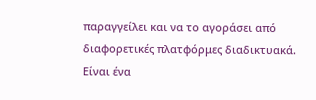παραγγείλει και να το αγοράσει από διαφορετικές πλατφόρμες διαδικτυακά. Είναι ένα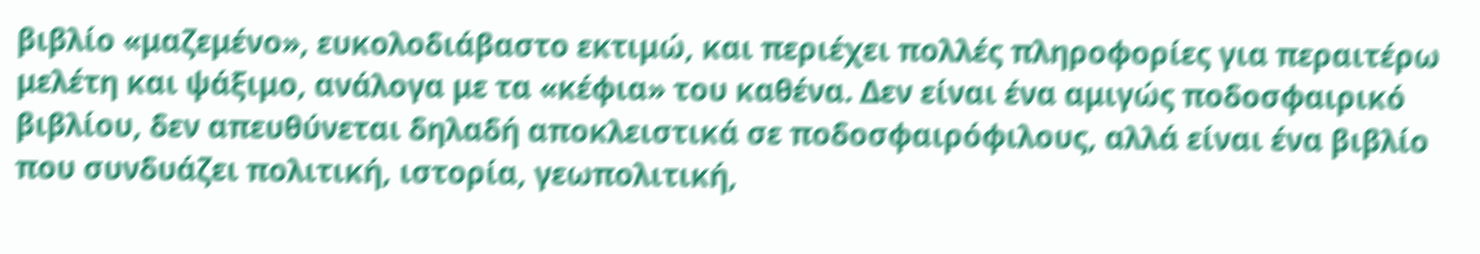βιβλίο «μαζεμένο», ευκολοδιάβαστο εκτιμώ, και περιέχει πολλές πληροφορίες για περαιτέρω μελέτη και ψάξιμο, ανάλογα με τα «κέφια» του καθένα. Δεν είναι ένα αμιγώς ποδοσφαιρικό βιβλίου, δεν απευθύνεται δηλαδή αποκλειστικά σε ποδοσφαιρόφιλους, αλλά είναι ένα βιβλίο που συνδυάζει πολιτική, ιστορία, γεωπολιτική,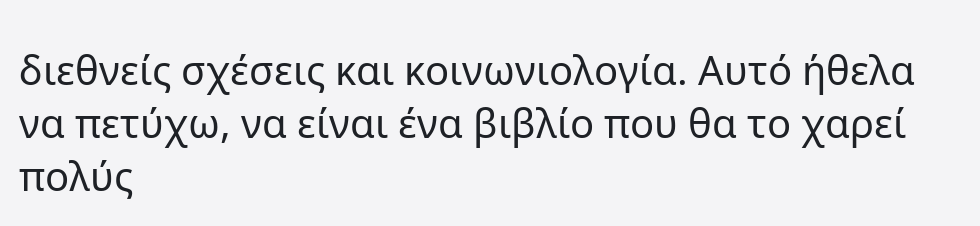διεθνείς σχέσεις και κοινωνιολογία. Αυτό ήθελα να πετύχω, να είναι ένα βιβλίο που θα το χαρεί πολύς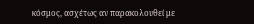κόσμος, ασχέτως αν παρακολουθεί με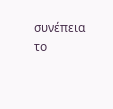συνέπεια το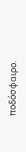ποδόσφαιρο.